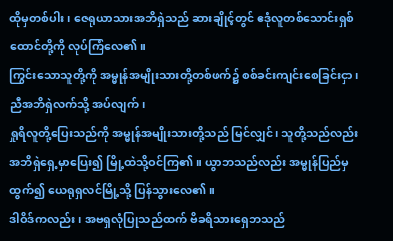ထိုမှတစ်ပါး၊ ဇေရုယာသားအဘိရှဲသည် ဆားချိုင့်တွင် ဧဒုံလူတစ်သောင်းရှစ်ထောင်တို့ကို လုပ်ကြံလေ၏။
ကြွင်းသောသူတို့ကို အမ္မုန်အမျိုးသားတို့တစ်ဖက်၌ စစ်ခင်းကျင်းစေခြင်းငှာ၊ ညီအဘိရှဲလက်သို့ အပ်လျက်၊
ရှုရိလူတို့ပြေးသည်ကို အမ္မုန်အမျိုးသားတို့သည် မြင်လျှင်၊ သူတို့သည်လည်း အဘိရှဲရှေ့မှာပြေး၍ မြို့ထဲသို့ဝင်ကြ၏။ ယွာဘသည်လည်း အမ္မုန်ပြည်မှထွက်၍ ယေရုရှလင်မြို့သို့ ပြန်သွားလေ၏။
ဒါဝိဒ်ကလည်း၊ အဗရှလုံပြုသည်ထက် ဗိခရိသားရှေဘသည်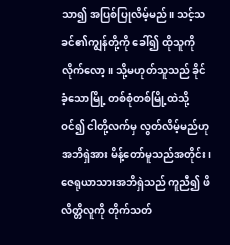သာ၍ အပြစ်ပြုလိမ့်မည်။ သင့်သခင်၏ကျွန်တို့ကို ခေါ်၍ ထိုသူကိုလိုက်လော့။ သို့မဟုတ်သူသည် ခိုင်ခံ့သောမြို့ တစ်စုံတစ်မြို့ထဲသို့ဝင်၍ ငါတို့လက်မှ လွတ်လိမ့်မည်ဟု အဘိရှဲအား မိန့်တော်မူသည်အတိုင်း၊
ဇေရုယာသားအဘိရှဲသည် ကူညီ၍ ဖိလိတ္တိလူကို တိုက်သတ်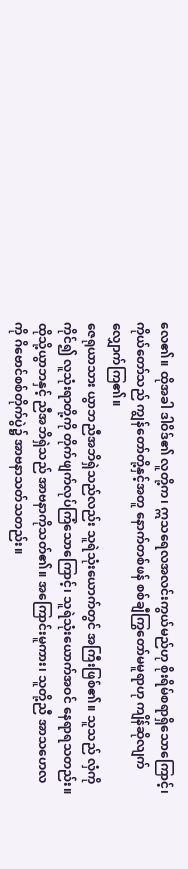လေ၏။ ထိုအခါ ဒါဝိဒ်၏ လူတို့က၊ ဣသရေလအလင်းကွယ်မည်ဟု စိုးရိမ်စရာရှိသောကြောင့်၊ ကိုယ်တော်သည် ကျွန်တော်တို့နှင့်အတူ နောက်တစ်ဖန် စစ်ချီကြွတော်မမူရာဟု ကျိန်ဆိုလျက် လျှောက်ကြ၏။
ဇေရုယာသား ယွာဘညီအဘိရှဲသည်လည်း သူရဲသုံးယောက်တွင် အကြီးဖြစ်၏။ သူသည် လှံကိုကိုင်၍ လူသုံးရာတို့ကို တိုက်ဖျက်လုပ်ကြံသောကြောင့်၊ သူရဲသုံးယောက်အဝင် နေရာရသတည်း။
ထိုသို့ယွာဘနှင့် ညီအဘိရှဲသည် အာဗနာကိုသတ်၏။ အကြောင်းမူကား၊ သူတို့ညီ အာသဟေလကို ဂိဗောင်စစ်တိုက်ပွဲ၌ အာဗနာသတ်သတည်း။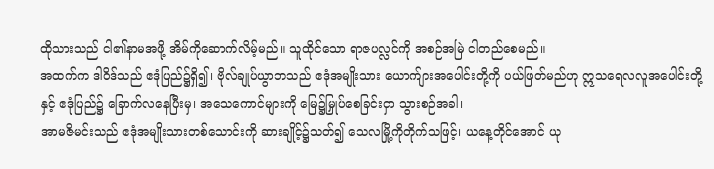ထိုသားသည် ငါ၏နာမအဖို့ အိမ်ကိုဆောက်လိမ့်မည်။ သူထိုင်သော ရာဇပလ္လင်ကို အစဉ်အမြဲ ငါတည်စေမည်။
အထက်က ဒါဝိဒ်သည် ဧဒုံပြည်၌ရှိ၍၊ ဗိုလ်ချုပ်ယွာဘသည် ဧဒုံအမျိုးသား ယောက်ျားအပေါင်းတို့ကို ပယ်ဖြတ်မည်ဟု ဣသရေလလူအပေါင်းတို့နှင့် ဧဒုံပြည်၌ ခြောက်လနေပြီးမှ၊ အသေကောင်များကို မြေ၌မြှုပ်စေခြင်းငှာ သွားစဉ်အခါ၊
အာမဇိမင်းသည် ဧဒုံအမျိုးသားတစ်သောင်းကို ဆားချိုင့်၌သတ်၍ သေလမြို့ကိုတိုက်သဖြင့်၊ ယနေ့တိုင်အောင် ယု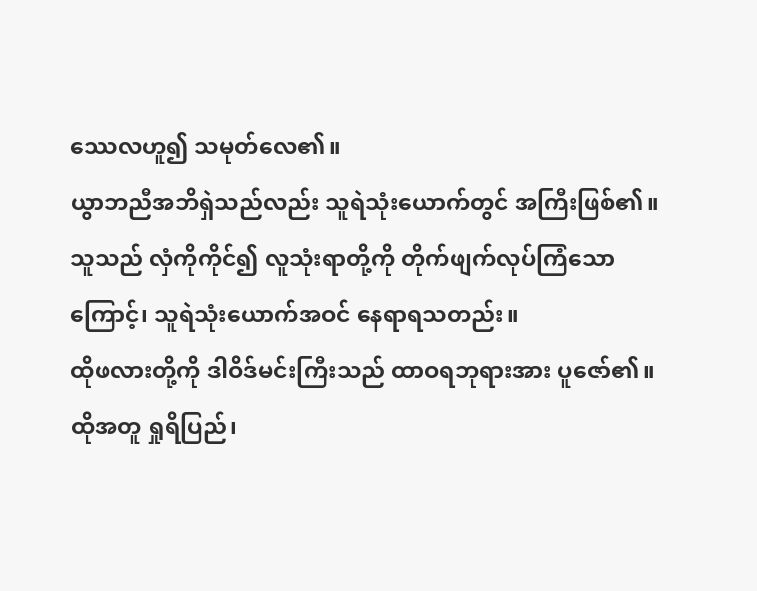ဿေလဟူ၍ သမုတ်လေ၏။
ယွာဘညီအဘိရှဲသည်လည်း သူရဲသုံးယောက်တွင် အကြီးဖြစ်၏။ သူသည် လှံကိုကိုင်၍ လူသုံးရာတို့ကို တိုက်ဖျက်လုပ်ကြံသောကြောင့်၊ သူရဲသုံးယောက်အဝင် နေရာရသတည်း။
ထိုဖလားတို့ကို ဒါဝိဒ်မင်းကြီးသည် ထာဝရဘုရားအား ပူဇော်၏။ ထိုအတူ ရှုရိပြည်၊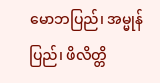မောဘပြည်၊ အမ္မုန်ပြည်၊ ဖိလိတ္တိ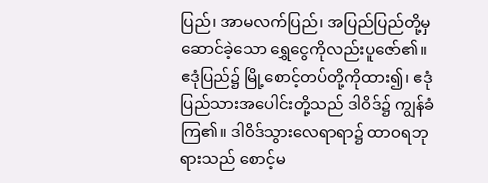ပြည်၊ အာမလက်ပြည်၊ အပြည်ပြည်တို့မှဆောင်ခဲ့သော ရွှေငွေကိုလည်းပူဇော်၏။
ဧဒုံပြည်၌ မြို့စောင့်တပ်တို့ကိုထား၍၊ ဧဒုံပြည်သားအပေါင်းတို့သည် ဒါဝိဒ်၌ ကျွန်ခံကြ၏။ ဒါဝိဒ်သွားလေရာရာ၌ ထာဝရဘုရားသည် စောင့်မ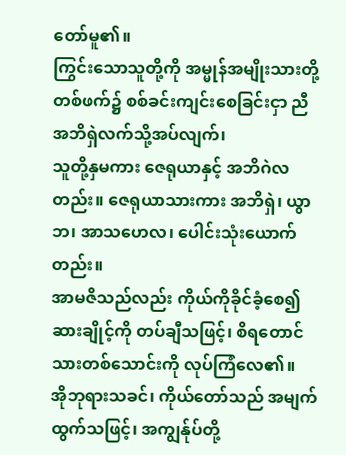တော်မူ၏။
ကြွင်းသောသူတို့ကို အမ္မုန်အမျိုးသားတို့ တစ်ဖက်၌ စစ်ခင်းကျင်းစေခြင်းငှာ ညီအဘိရှဲလက်သို့အပ်လျက်၊
သူတို့နှမကား ဇေရုယာနှင့် အဘိဂဲလတည်း။ ဇေရုယာသားကား အဘိရှဲ၊ ယွာဘ၊ အာသဟေလ၊ ပေါင်းသုံးယောက်တည်း။
အာမဇိသည်လည်း ကိုယ်ကိုခိုင်ခံ့စေ၍ ဆားချိုင့်ကို တပ်ချီသဖြင့်၊ စိရတောင်သားတစ်သောင်းကို လုပ်ကြံလေ၏။
အိုဘုရားသခင်၊ ကိုယ်တော်သည် အမျက်ထွက်သဖြင့်၊ အကျွန်ုပ်တို့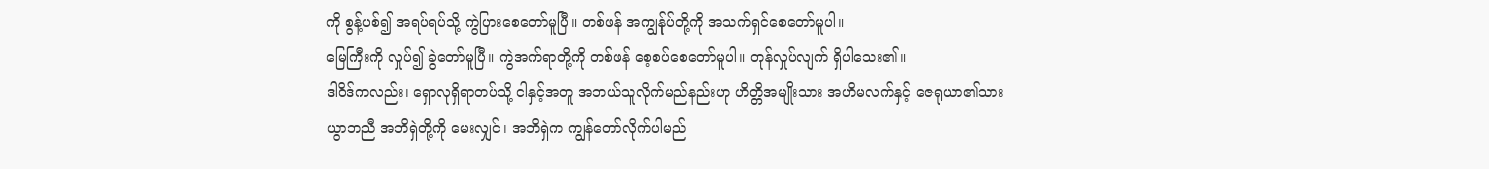ကို စွန့်ပစ်၍ အရပ်ရပ်သို့ ကွဲပြားစေတော်မူပြီ။ တစ်ဖန် အကျွန်ုပ်တို့ကို အသက်ရှင်စေတော်မူပါ။
မြေကြီးကို လှုပ်၍ ခွဲတော်မူပြီ။ ကွဲအက်ရာတို့ကို တစ်ဖန် စေ့စပ်စေတော်မူပါ။ တုန်လှုပ်လျက် ရှိပါသေး၏။
ဒါဝိဒ်ကလည်း၊ ရှောလုရှိရာတပ်သို့ ငါနှင့်အတူ အဘယ်သူလိုက်မည်နည်းဟု ဟိတ္တိအမျိုးသား အဟိမလက်နှင့် ဇေရုယာ၏သား ယွာဘညီ အဘိရှဲတို့ကို မေးလျှင်၊ အဘိရှဲက ကျွန်တော်လိုက်ပါမည်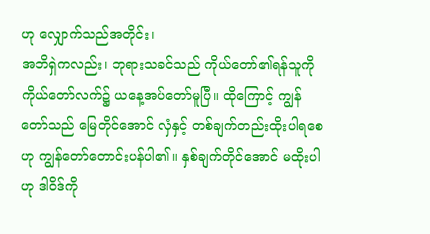ဟု လျှောက်သည်အတိုင်း၊
အဘိရှဲကလည်း၊ ဘုရားသခင်သည် ကိုယ်တော်၏ရန်သူကို ကိုယ်တော်လက်၌ ယနေ့အပ်တော်မူပြီ။ ထိုကြောင့် ကျွန်တော်သည် မြေတိုင်အောင် လှံနှင့် တစ်ချက်တည်းထိုးပါရစေဟု ကျွန်တော်တောင်းပန်ပါ၏။ နှစ်ချက်တိုင်အောင် မထိုးပါဟု ဒါဝိဒ်ကို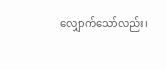လျှောက်သော်လည်း၊